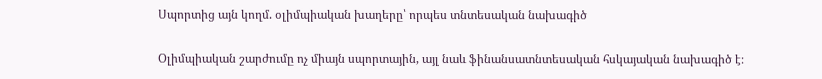Սպորտից այն կողմ. օլիմպիական խաղերը՝ որպես տնտեսական նախագիծ

Օլիմպիական շարժումը ոչ միայն սպորտային, այլ նաև ֆինանսատնտեսական հսկայական նախագիծ է։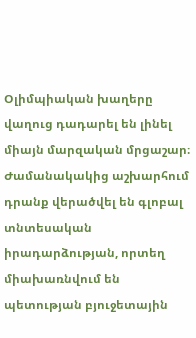Օլիմպիական խաղերը վաղուց դադարել են լինել միայն մարզական մրցաշար։ Ժամանակակից աշխարհում դրանք վերածվել են գլոբալ տնտեսական իրադարձության, որտեղ միախառնվում են պետության բյուջետային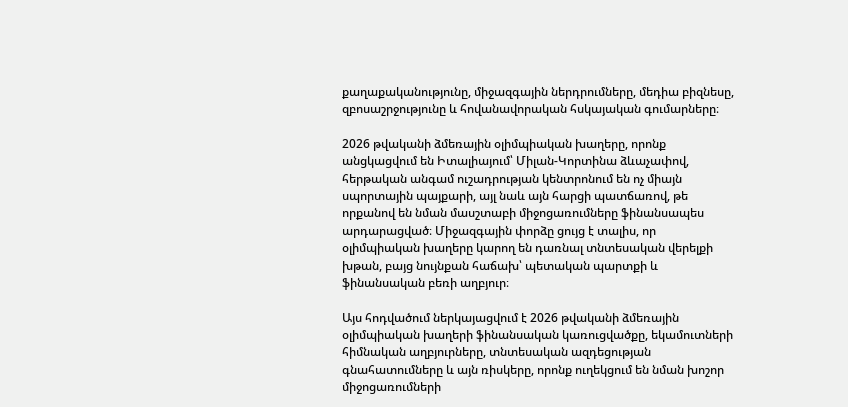քաղաքականությունը, միջազգային ներդրումները, մեդիա բիզնեսը, զբոսաշրջությունը և հովանավորական հսկայական գումարները։

2026 թվականի ձմեռային օլիմպիական խաղերը, որոնք անցկացվում են Իտալիայում՝ Միլան-Կորտինա ձևաչափով, հերթական անգամ ուշադրության կենտրոնում են ոչ միայն սպորտային պայքարի, այլ նաև այն հարցի պատճառով, թե որքանով են նման մասշտաբի միջոցառումները ֆինանսապես արդարացված։ Միջազգային փորձը ցույց է տալիս, որ օլիմպիական խաղերը կարող են դառնալ տնտեսական վերելքի խթան, բայց նույնքան հաճախ՝ պետական պարտքի և ֆինանսական բեռի աղբյուր։

Այս հոդվածում ներկայացվում է 2026 թվականի ձմեռային օլիմպիական խաղերի ֆինանսական կառուցվածքը, եկամուտների հիմնական աղբյուրները, տնտեսական ազդեցության գնահատումները և այն ռիսկերը, որոնք ուղեկցում են նման խոշոր միջոցառումների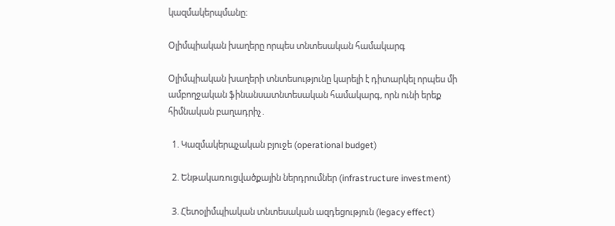կազմակերպմանը։

Օլիմպիական խաղերը որպես տնտեսական համակարգ

Օլիմպիական խաղերի տնտեսությունը կարելի է դիտարկել որպես մի ամբողջական ֆինանսատնտեսական համակարգ, որն ունի երեք հիմնական բաղադրիչ․

  1. Կազմակերպչական բյուջե (operational budget)

  2. Ենթակառուցվածքային ներդրումներ (infrastructure investment)

  3. Հետօլիմպիական տնտեսական ազդեցություն (legacy effect)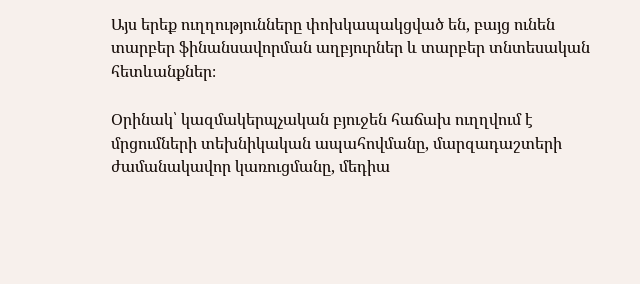Այս երեք ուղղությունները փոխկապակցված են, բայց ունեն տարբեր ֆինանսավորման աղբյուրներ և տարբեր տնտեսական հետևանքներ։

Օրինակ՝ կազմակերպչական բյուջեն հաճախ ուղղվում է մրցումների տեխնիկական ապահովմանը, մարզադաշտերի ժամանակավոր կառուցմանը, մեդիա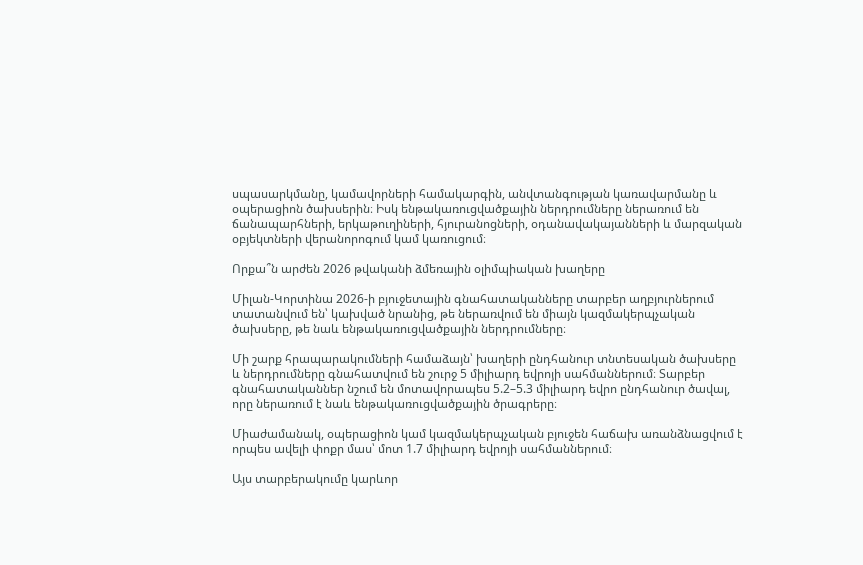սպասարկմանը, կամավորների համակարգին, անվտանգության կառավարմանը և օպերացիոն ծախսերին։ Իսկ ենթակառուցվածքային ներդրումները ներառում են ճանապարհների, երկաթուղիների, հյուրանոցների, օդանավակայանների և մարզական օբյեկտների վերանորոգում կամ կառուցում։

Որքա՞ն արժեն 2026 թվականի ձմեռային օլիմպիական խաղերը

Միլան-Կորտինա 2026-ի բյուջետային գնահատականները տարբեր աղբյուրներում տատանվում են՝ կախված նրանից, թե ներառվում են միայն կազմակերպչական ծախսերը, թե նաև ենթակառուցվածքային ներդրումները։

Մի շարք հրապարակումների համաձայն՝ խաղերի ընդհանուր տնտեսական ծախսերը և ներդրումները գնահատվում են շուրջ 5 միլիարդ եվրոյի սահմաններում։ Տարբեր գնահատականներ նշում են մոտավորապես 5.2–5.3 միլիարդ եվրո ընդհանուր ծավալ, որը ներառում է նաև ենթակառուցվածքային ծրագրերը։

Միաժամանակ, օպերացիոն կամ կազմակերպչական բյուջեն հաճախ առանձնացվում է որպես ավելի փոքր մաս՝ մոտ 1.7 միլիարդ եվրոյի սահմաններում։

Այս տարբերակումը կարևոր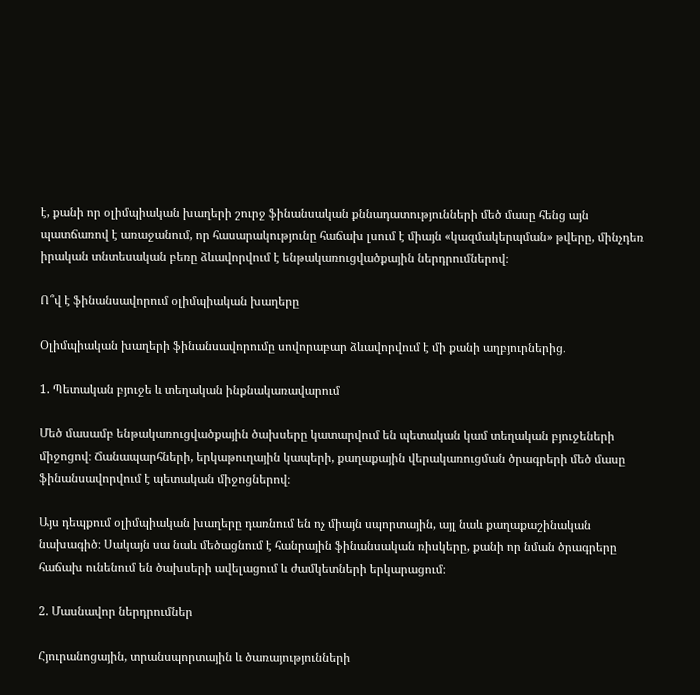է, քանի որ օլիմպիական խաղերի շուրջ ֆինանսական քննադատությունների մեծ մասը հենց այն պատճառով է առաջանում, որ հասարակությունը հաճախ լսում է միայն «կազմակերպման» թվերը, մինչդեռ իրական տնտեսական բեռը ձևավորվում է ենթակառուցվածքային ներդրումներով։

Ո՞վ է ֆինանսավորում օլիմպիական խաղերը

Օլիմպիական խաղերի ֆինանսավորումը սովորաբար ձևավորվում է մի քանի աղբյուրներից․

1. Պետական բյուջե և տեղական ինքնակառավարում

Մեծ մասամբ ենթակառուցվածքային ծախսերը կատարվում են պետական կամ տեղական բյուջեների միջոցով։ Ճանապարհների, երկաթուղային կապերի, քաղաքային վերակառուցման ծրագրերի մեծ մասը ֆինանսավորվում է պետական միջոցներով։

Այս դեպքում օլիմպիական խաղերը դառնում են ոչ միայն սպորտային, այլ նաև քաղաքաշինական նախագիծ։ Սակայն սա նաև մեծացնում է հանրային ֆինանսական ռիսկերը, քանի որ նման ծրագրերը հաճախ ունենում են ծախսերի ավելացում և ժամկետների երկարացում։

2. Մասնավոր ներդրումներ

Հյուրանոցային, տրանսպորտային և ծառայությունների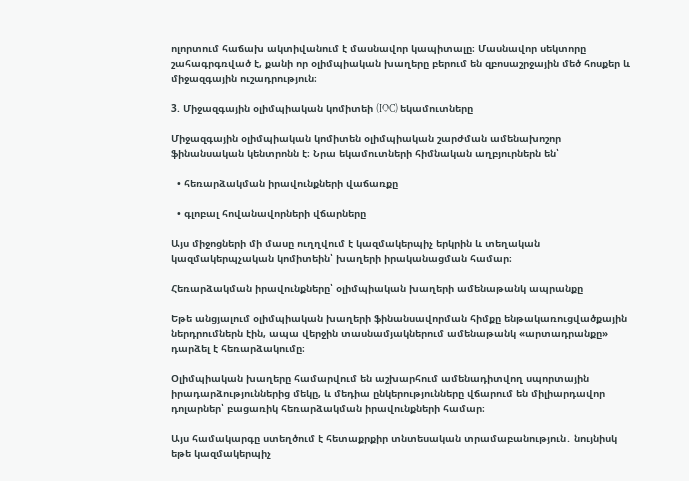ոլորտում հաճախ ակտիվանում է մասնավոր կապիտալը։ Մասնավոր սեկտորը շահագրգռված է, քանի որ օլիմպիական խաղերը բերում են զբոսաշրջային մեծ հոսքեր և միջազգային ուշադրություն։

3. Միջազգային օլիմպիական կոմիտեի (IOC) եկամուտները

Միջազգային օլիմպիական կոմիտեն օլիմպիական շարժման ամենախոշոր ֆինանսական կենտրոնն է։ Նրա եկամուտների հիմնական աղբյուրներն են՝

  • հեռարձակման իրավունքների վաճառքը

  • գլոբալ հովանավորների վճարները

Այս միջոցների մի մասը ուղղվում է կազմակերպիչ երկրին և տեղական կազմակերպչական կոմիտեին՝ խաղերի իրականացման համար։

Հեռարձակման իրավունքները՝ օլիմպիական խաղերի ամենաթանկ ապրանքը

Եթե անցյալում օլիմպիական խաղերի ֆինանսավորման հիմքը ենթակառուցվածքային ներդրումներն էին, ապա վերջին տասնամյակներում ամենաթանկ «արտադրանքը» դարձել է հեռարձակումը։

Օլիմպիական խաղերը համարվում են աշխարհում ամենադիտվող սպորտային իրադարձություններից մեկը, և մեդիա ընկերությունները վճարում են միլիարդավոր դոլարներ՝ բացառիկ հեռարձակման իրավունքների համար։

Այս համակարգը ստեղծում է հետաքրքիր տնտեսական տրամաբանություն․ նույնիսկ եթե կազմակերպիչ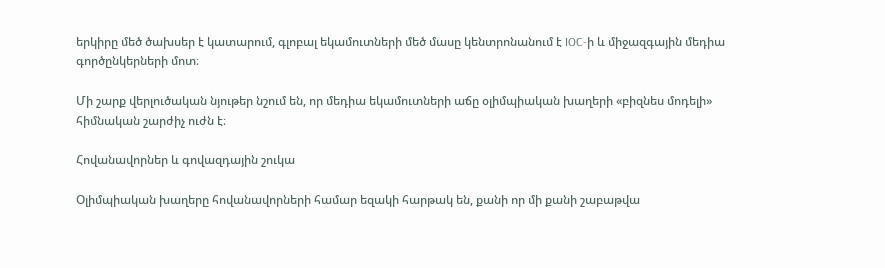երկիրը մեծ ծախսեր է կատարում, գլոբալ եկամուտների մեծ մասը կենտրոնանում է IOC-ի և միջազգային մեդիա գործընկերների մոտ։

Մի շարք վերլուծական նյութեր նշում են, որ մեդիա եկամուտների աճը օլիմպիական խաղերի «բիզնես մոդելի» հիմնական շարժիչ ուժն է։

Հովանավորներ և գովազդային շուկա

Օլիմպիական խաղերը հովանավորների համար եզակի հարթակ են, քանի որ մի քանի շաբաթվա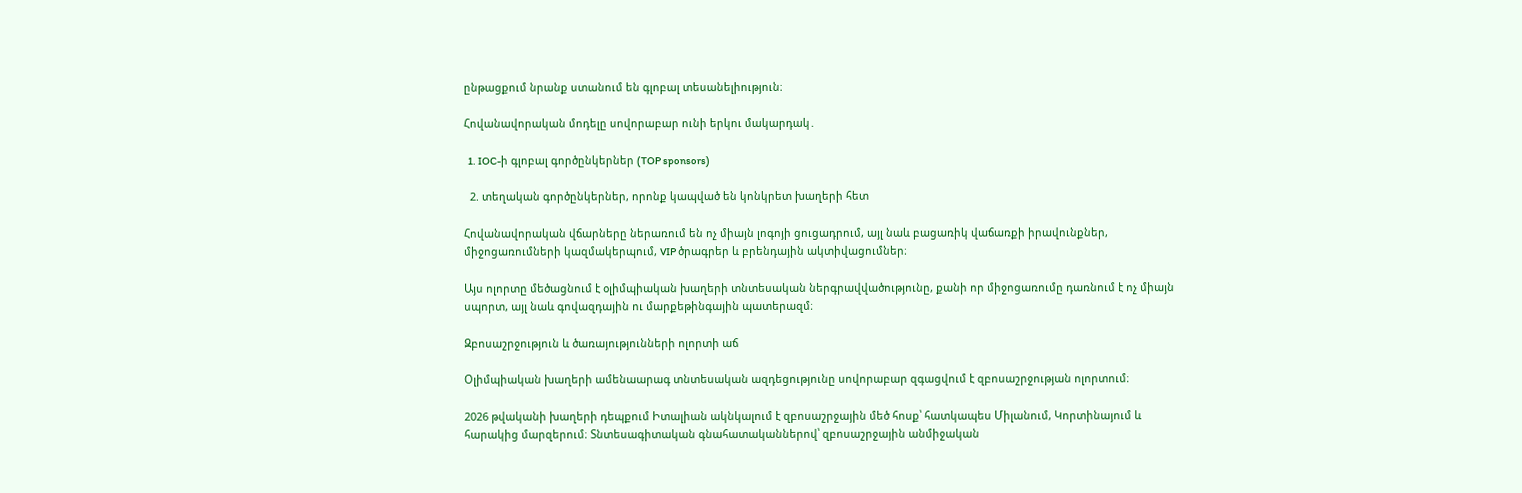ընթացքում նրանք ստանում են գլոբալ տեսանելիություն։

Հովանավորական մոդելը սովորաբար ունի երկու մակարդակ․

  1. IOC-ի գլոբալ գործընկերներ (TOP sponsors)

  2. տեղական գործընկերներ, որոնք կապված են կոնկրետ խաղերի հետ

Հովանավորական վճարները ներառում են ոչ միայն լոգոյի ցուցադրում, այլ նաև բացառիկ վաճառքի իրավունքներ, միջոցառումների կազմակերպում, VIP ծրագրեր և բրենդային ակտիվացումներ։

Այս ոլորտը մեծացնում է օլիմպիական խաղերի տնտեսական ներգրավվածությունը, քանի որ միջոցառումը դառնում է ոչ միայն սպորտ, այլ նաև գովազդային ու մարքեթինգային պատերազմ։

Զբոսաշրջություն և ծառայությունների ոլորտի աճ

Օլիմպիական խաղերի ամենաարագ տնտեսական ազդեցությունը սովորաբար զգացվում է զբոսաշրջության ոլորտում։

2026 թվականի խաղերի դեպքում Իտալիան ակնկալում է զբոսաշրջային մեծ հոսք՝ հատկապես Միլանում, Կորտինայում և հարակից մարզերում։ Տնտեսագիտական գնահատականներով՝ զբոսաշրջային անմիջական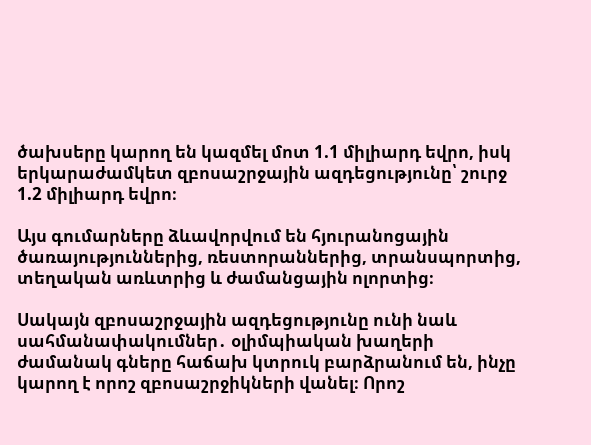ծախսերը կարող են կազմել մոտ 1.1 միլիարդ եվրո, իսկ երկարաժամկետ զբոսաշրջային ազդեցությունը՝ շուրջ 1.2 միլիարդ եվրո։

Այս գումարները ձևավորվում են հյուրանոցային ծառայություններից, ռեստորաններից, տրանսպորտից, տեղական առևտրից և ժամանցային ոլորտից։

Սակայն զբոսաշրջային ազդեցությունը ունի նաև սահմանափակումներ․ օլիմպիական խաղերի ժամանակ գները հաճախ կտրուկ բարձրանում են, ինչը կարող է որոշ զբոսաշրջիկների վանել։ Որոշ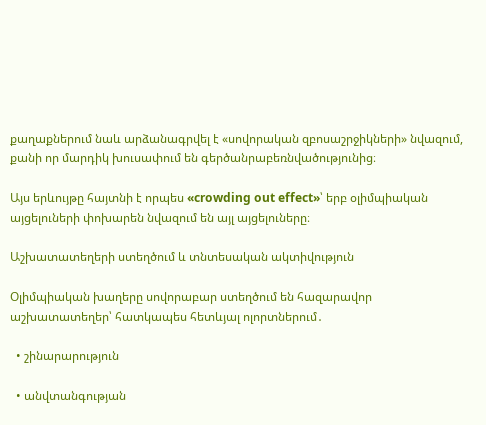քաղաքներում նաև արձանագրվել է «սովորական զբոսաշրջիկների» նվազում, քանի որ մարդիկ խուսափում են գերծանրաբեռնվածությունից։

Այս երևույթը հայտնի է որպես «crowding out effect»՝ երբ օլիմպիական այցելուների փոխարեն նվազում են այլ այցելուները։

Աշխատատեղերի ստեղծում և տնտեսական ակտիվություն

Օլիմպիական խաղերը սովորաբար ստեղծում են հազարավոր աշխատատեղեր՝ հատկապես հետևյալ ոլորտներում․

  • շինարարություն

  • անվտանգության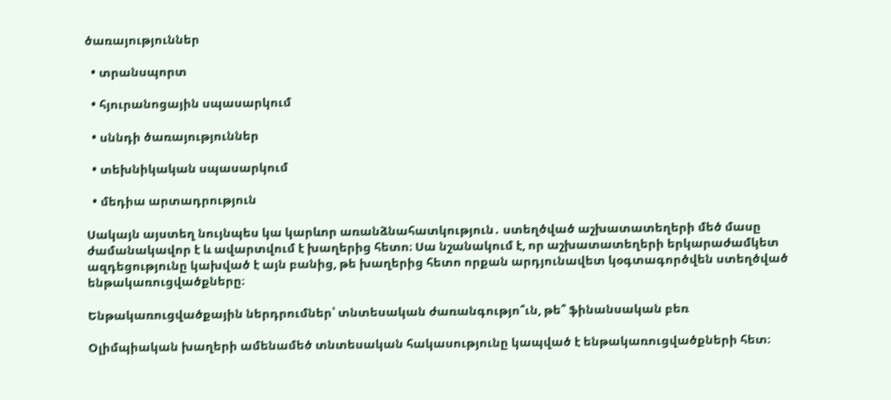ծառայություններ

  • տրանսպորտ

  • հյուրանոցային սպասարկում

  • սննդի ծառայություններ

  • տեխնիկական սպասարկում

  • մեդիա արտադրություն

Սակայն այստեղ նույնպես կա կարևոր առանձնահատկություն․ ստեղծված աշխատատեղերի մեծ մասը ժամանակավոր է և ավարտվում է խաղերից հետո։ Սա նշանակում է, որ աշխատատեղերի երկարաժամկետ ազդեցությունը կախված է այն բանից, թե խաղերից հետո որքան արդյունավետ կօգտագործվեն ստեղծված ենթակառուցվածքները։

Ենթակառուցվածքային ներդրումներ՝ տնտեսական ժառանգությո՞ւն, թե՞ ֆինանսական բեռ

Օլիմպիական խաղերի ամենամեծ տնտեսական հակասությունը կապված է ենթակառուցվածքների հետ։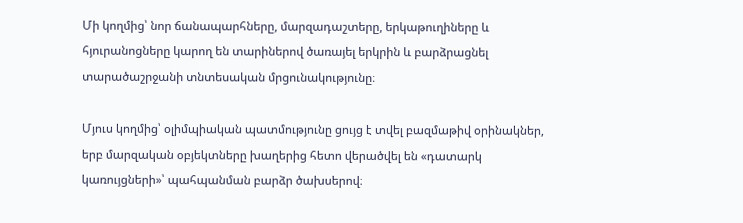Մի կողմից՝ նոր ճանապարհները, մարզադաշտերը, երկաթուղիները և հյուրանոցները կարող են տարիներով ծառայել երկրին և բարձրացնել տարածաշրջանի տնտեսական մրցունակությունը։

Մյուս կողմից՝ օլիմպիական պատմությունը ցույց է տվել բազմաթիվ օրինակներ, երբ մարզական օբյեկտները խաղերից հետո վերածվել են «դատարկ կառույցների»՝ պահպանման բարձր ծախսերով։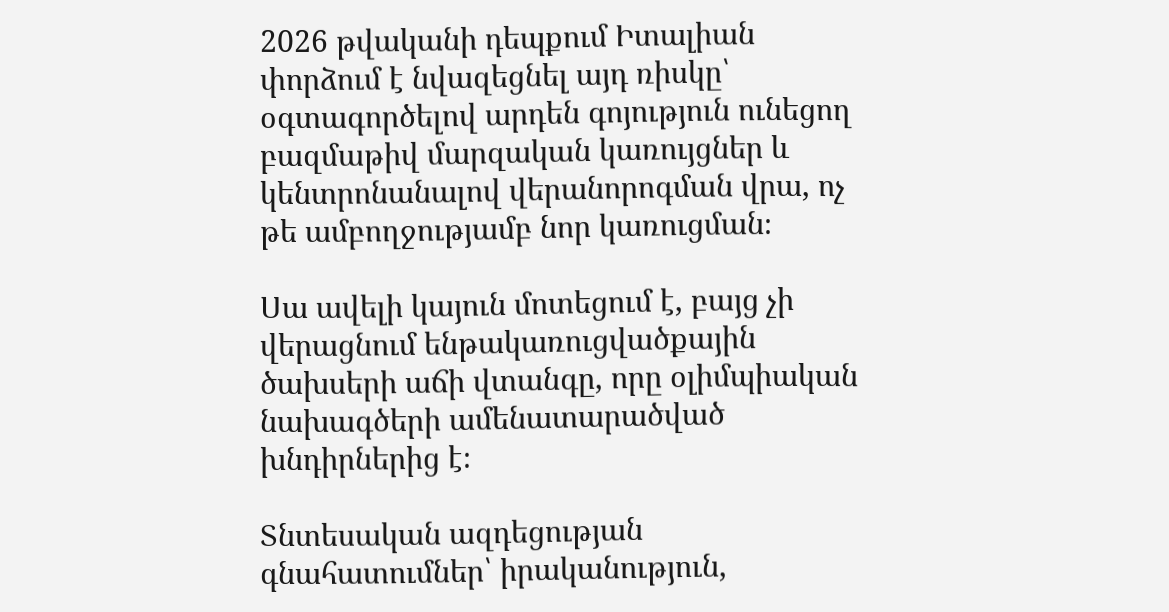2026 թվականի դեպքում Իտալիան փորձում է նվազեցնել այդ ռիսկը՝ օգտագործելով արդեն գոյություն ունեցող բազմաթիվ մարզական կառույցներ և կենտրոնանալով վերանորոգման վրա, ոչ թե ամբողջությամբ նոր կառուցման։

Սա ավելի կայուն մոտեցում է, բայց չի վերացնում ենթակառուցվածքային ծախսերի աճի վտանգը, որը օլիմպիական նախագծերի ամենատարածված խնդիրներից է։

Տնտեսական ազդեցության գնահատումներ՝ իրականություն,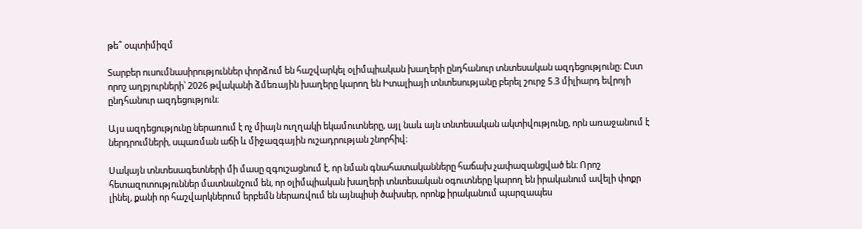թե՞ օպտիմիզմ

Տարբեր ուսումնասիրություններ փորձում են հաշվարկել օլիմպիական խաղերի ընդհանուր տնտեսական ազդեցությունը։ Ըստ որոշ աղբյուրների՝ 2026 թվականի ձմեռային խաղերը կարող են Իտալիայի տնտեսությանը բերել շուրջ 5.3 միլիարդ եվրոյի ընդհանուր ազդեցություն։

Այս ազդեցությունը ներառում է ոչ միայն ուղղակի եկամուտները, այլ նաև այն տնտեսական ակտիվությունը, որն առաջանում է ներդրումների, սպառման աճի և միջազգային ուշադրության շնորհիվ։

Սակայն տնտեսագետների մի մասը զգուշացնում է, որ նման գնահատականները հաճախ չափազանցված են։ Որոշ հետազոտություններ մատնանշում են, որ օլիմպիական խաղերի տնտեսական օգուտները կարող են իրականում ավելի փոքր լինել, քանի որ հաշվարկներում երբեմն ներառվում են այնպիսի ծախսեր, որոնք իրականում պարզապես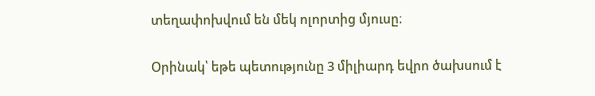տեղափոխվում են մեկ ոլորտից մյուսը։

Օրինակ՝ եթե պետությունը 3 միլիարդ եվրո ծախսում է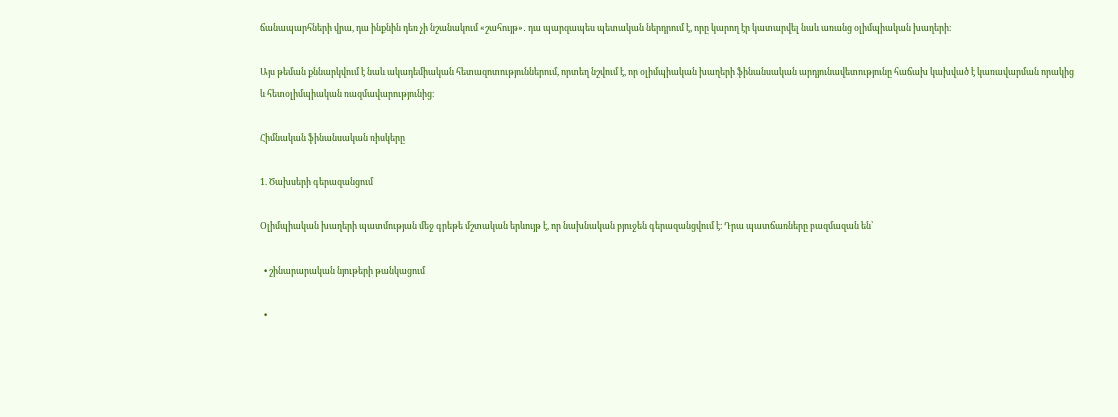ճանապարհների վրա, դա ինքնին դեռ չի նշանակում «շահույթ»․ դա պարզապես պետական ներդրում է, որը կարող էր կատարվել նաև առանց օլիմպիական խաղերի։

Այս թեման քննարկվում է նաև ակադեմիական հետազոտություններում, որտեղ նշվում է, որ օլիմպիական խաղերի ֆինանսական արդյունավետությունը հաճախ կախված է կառավարման որակից և հետօլիմպիական ռազմավարությունից։

Հիմնական ֆինանսական ռիսկերը

1. Ծախսերի գերազանցում

Օլիմպիական խաղերի պատմության մեջ գրեթե մշտական երևույթ է, որ նախնական բյուջեն գերազանցվում է։ Դրա պատճառները բազմազան են՝

  • շինարարական նյութերի թանկացում

  •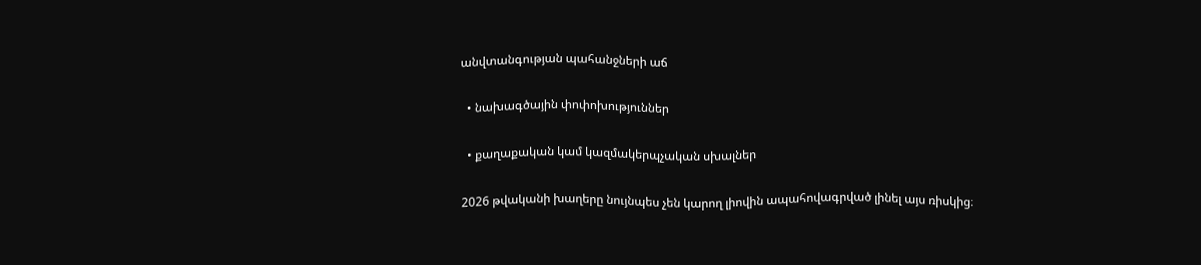անվտանգության պահանջների աճ

  • նախագծային փոփոխություններ

  • քաղաքական կամ կազմակերպչական սխալներ

2026 թվականի խաղերը նույնպես չեն կարող լիովին ապահովագրված լինել այս ռիսկից։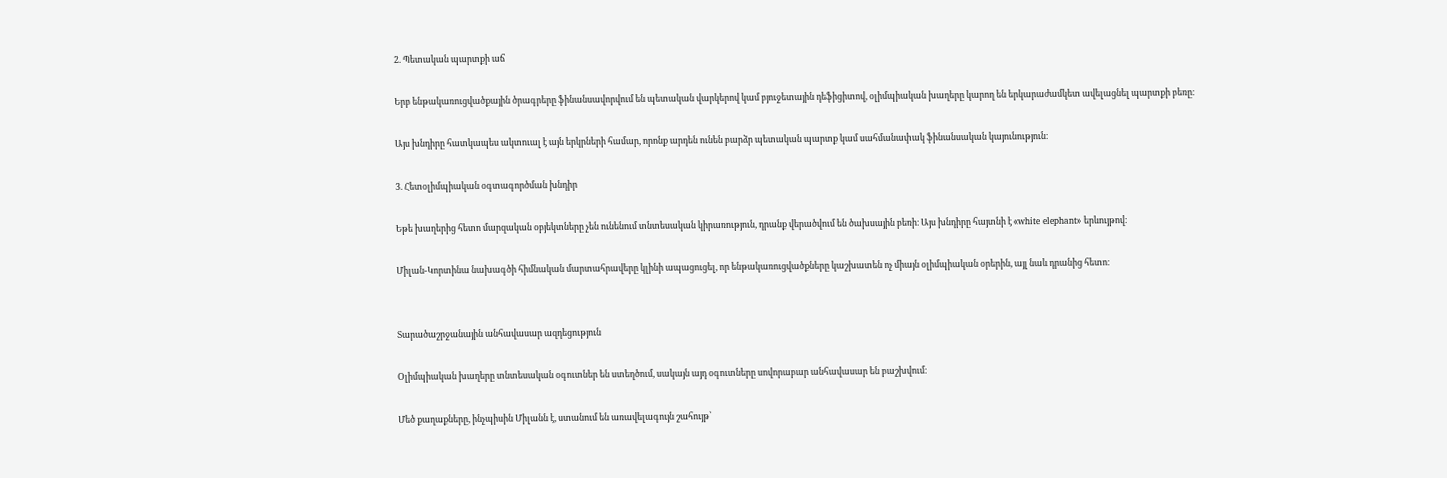2. Պետական պարտքի աճ

Երբ ենթակառուցվածքային ծրագրերը ֆինանսավորվում են պետական վարկերով կամ բյուջետային դեֆիցիտով, օլիմպիական խաղերը կարող են երկարաժամկետ ավելացնել պարտքի բեռը։

Այս խնդիրը հատկապես ակտուալ է այն երկրների համար, որոնք արդեն ունեն բարձր պետական պարտք կամ սահմանափակ ֆինանսական կայունություն։

3. Հետօլիմպիական օգտագործման խնդիր

Եթե խաղերից հետո մարզական օբյեկտները չեն ունենում տնտեսական կիրառություն, դրանք վերածվում են ծախսային բեռի։ Այս խնդիրը հայտնի է «white elephant» երևույթով։

Միլան-Կորտինա նախագծի հիմնական մարտահրավերը կլինի ապացուցել, որ ենթակառուցվածքները կաշխատեն ոչ միայն օլիմպիական օրերին, այլ նաև դրանից հետո։


Տարածաշրջանային անհավասար ազդեցություն

Օլիմպիական խաղերը տնտեսական օգուտներ են ստեղծում, սակայն այդ օգուտները սովորաբար անհավասար են բաշխվում։

Մեծ քաղաքները, ինչպիսին Միլանն է, ստանում են առավելագույն շահույթ՝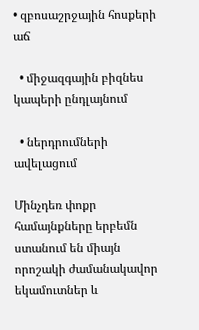• զբոսաշրջային հոսքերի աճ

  • միջազգային բիզնես կապերի ընդլայնում

  • ներդրումների ավելացում

Մինչդեռ փոքր համայնքները երբեմն ստանում են միայն որոշակի ժամանակավոր եկամուտներ և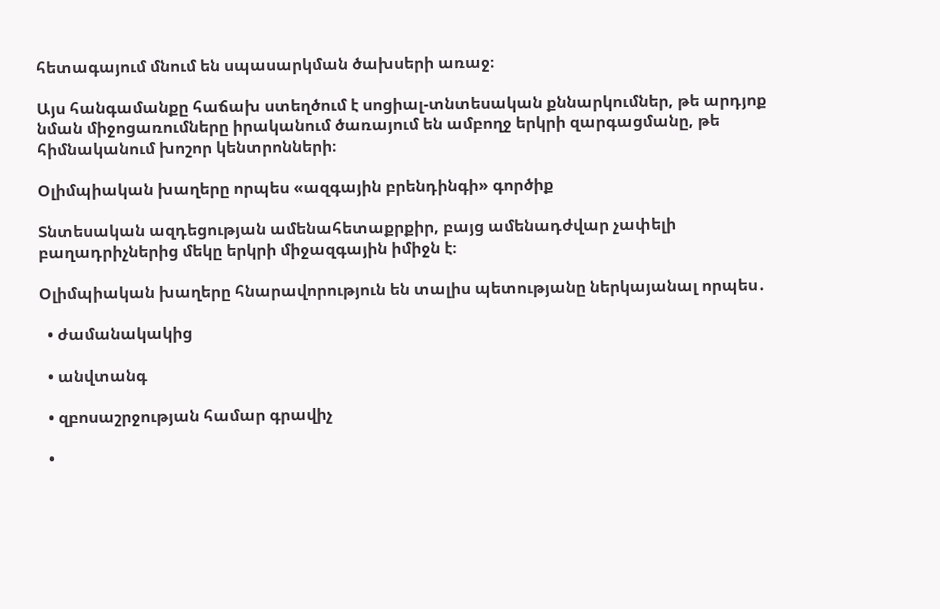հետագայում մնում են սպասարկման ծախսերի առաջ։

Այս հանգամանքը հաճախ ստեղծում է սոցիալ-տնտեսական քննարկումներ, թե արդյոք նման միջոցառումները իրականում ծառայում են ամբողջ երկրի զարգացմանը, թե հիմնականում խոշոր կենտրոնների։

Օլիմպիական խաղերը որպես «ազգային բրենդինգի» գործիք

Տնտեսական ազդեցության ամենահետաքրքիր, բայց ամենադժվար չափելի բաղադրիչներից մեկը երկրի միջազգային իմիջն է։

Օլիմպիական խաղերը հնարավորություն են տալիս պետությանը ներկայանալ որպես․

  • ժամանակակից

  • անվտանգ

  • զբոսաշրջության համար գրավիչ

  •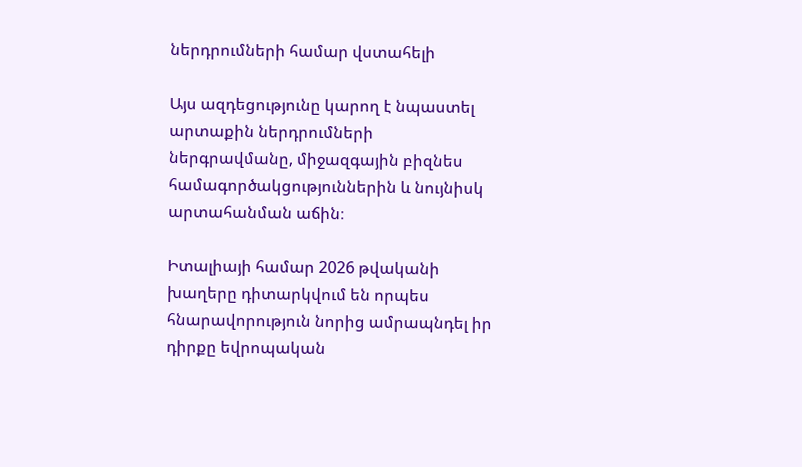ներդրումների համար վստահելի

Այս ազդեցությունը կարող է նպաստել արտաքին ներդրումների ներգրավմանը, միջազգային բիզնես համագործակցություններին և նույնիսկ արտահանման աճին։

Իտալիայի համար 2026 թվականի խաղերը դիտարկվում են որպես հնարավորություն նորից ամրապնդել իր դիրքը եվրոպական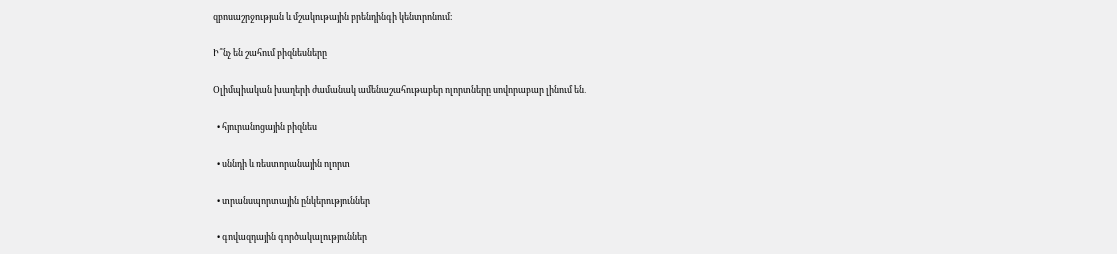զբոսաշրջության և մշակութային բրենդինգի կենտրոնում։

Ի՞նչ են շահում բիզնեսները

Օլիմպիական խաղերի ժամանակ ամենաշահութաբեր ոլորտները սովորաբար լինում են․

  • հյուրանոցային բիզնես

  • սննդի և ռեստորանային ոլորտ

  • տրանսպորտային ընկերություններ

  • գովազդային գործակալություններ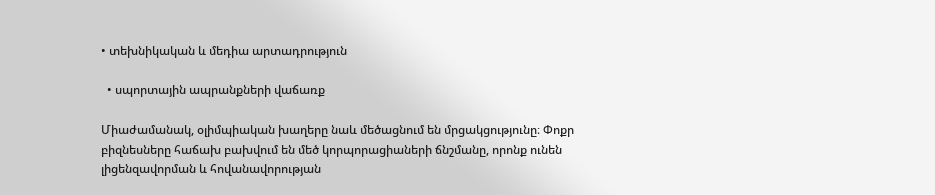• տեխնիկական և մեդիա արտադրություն

  • սպորտային ապրանքների վաճառք

Միաժամանակ, օլիմպիական խաղերը նաև մեծացնում են մրցակցությունը։ Փոքր բիզնեսները հաճախ բախվում են մեծ կորպորացիաների ճնշմանը, որոնք ունեն լիցենզավորման և հովանավորության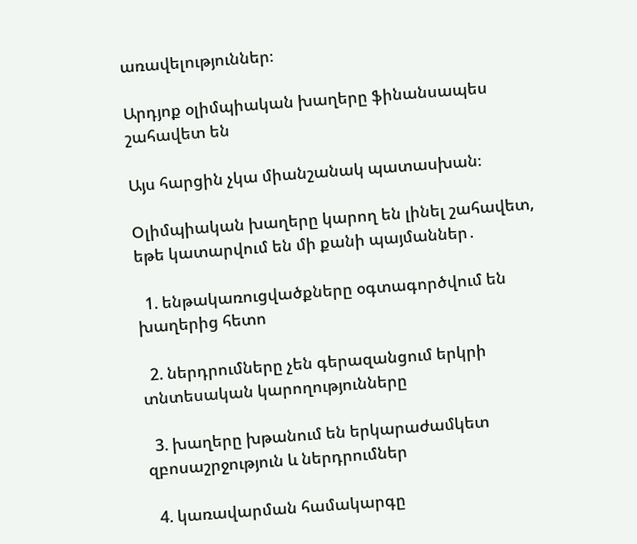առավելություններ։

Արդյոք օլիմպիական խաղերը ֆինանսապես շահավետ են

Այս հարցին չկա միանշանակ պատասխան։

Օլիմպիական խաղերը կարող են լինել շահավետ, եթե կատարվում են մի քանի պայմաններ․

  1. ենթակառուցվածքները օգտագործվում են խաղերից հետո

  2. ներդրումները չեն գերազանցում երկրի տնտեսական կարողությունները

  3. խաղերը խթանում են երկարաժամկետ զբոսաշրջություն և ներդրումներ

  4. կառավարման համակարգը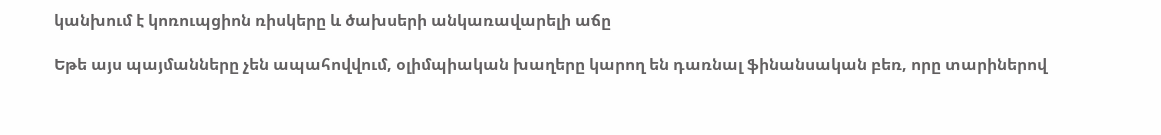կանխում է կոռուպցիոն ռիսկերը և ծախսերի անկառավարելի աճը

Եթե այս պայմանները չեն ապահովվում, օլիմպիական խաղերը կարող են դառնալ ֆինանսական բեռ, որը տարիներով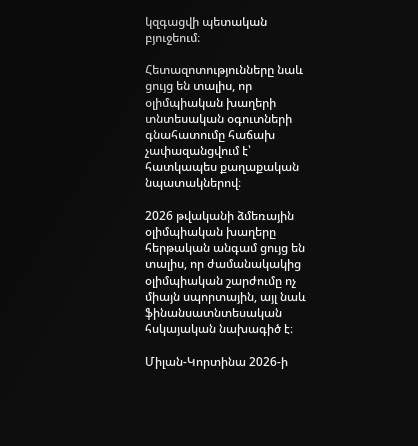կզգացվի պետական բյուջեում։

Հետազոտությունները նաև ցույց են տալիս, որ օլիմպիական խաղերի տնտեսական օգուտների գնահատումը հաճախ չափազանցվում է՝ հատկապես քաղաքական նպատակներով։

2026 թվականի ձմեռային օլիմպիական խաղերը հերթական անգամ ցույց են տալիս, որ ժամանակակից օլիմպիական շարժումը ոչ միայն սպորտային, այլ նաև ֆինանսատնտեսական հսկայական նախագիծ է։

Միլան-Կորտինա 2026-ի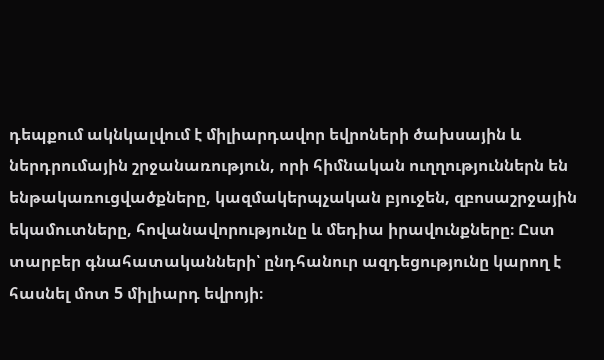դեպքում ակնկալվում է միլիարդավոր եվրոների ծախսային և ներդրումային շրջանառություն, որի հիմնական ուղղություններն են ենթակառուցվածքները, կազմակերպչական բյուջեն, զբոսաշրջային եկամուտները, հովանավորությունը և մեդիա իրավունքները։ Ըստ տարբեր գնահատականների՝ ընդհանուր ազդեցությունը կարող է հասնել մոտ 5 միլիարդ եվրոյի։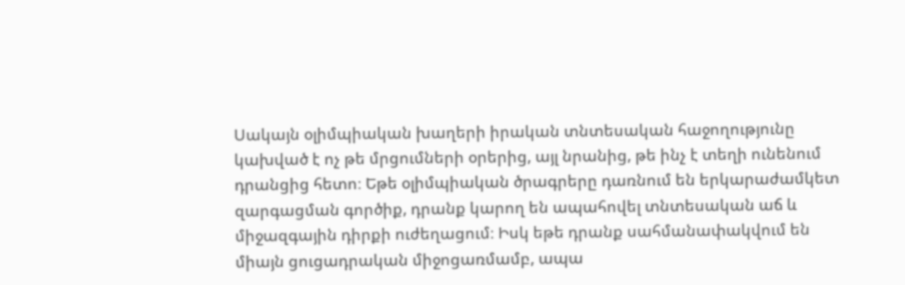Սակայն օլիմպիական խաղերի իրական տնտեսական հաջողությունը կախված է ոչ թե մրցումների օրերից, այլ նրանից, թե ինչ է տեղի ունենում դրանցից հետո։ Եթե օլիմպիական ծրագրերը դառնում են երկարաժամկետ զարգացման գործիք, դրանք կարող են ապահովել տնտեսական աճ և միջազգային դիրքի ուժեղացում։ Իսկ եթե դրանք սահմանափակվում են միայն ցուցադրական միջոցառմամբ, ապա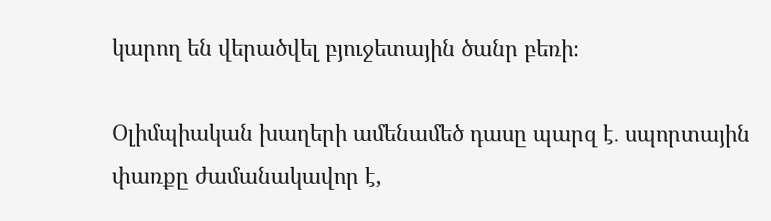կարող են վերածվել բյուջետային ծանր բեռի։

Օլիմպիական խաղերի ամենամեծ դասը պարզ է․ սպորտային փառքը ժամանակավոր է,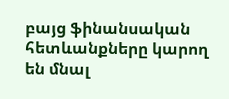բայց ֆինանսական հետևանքները կարող են մնալ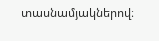տասնամյակներով։